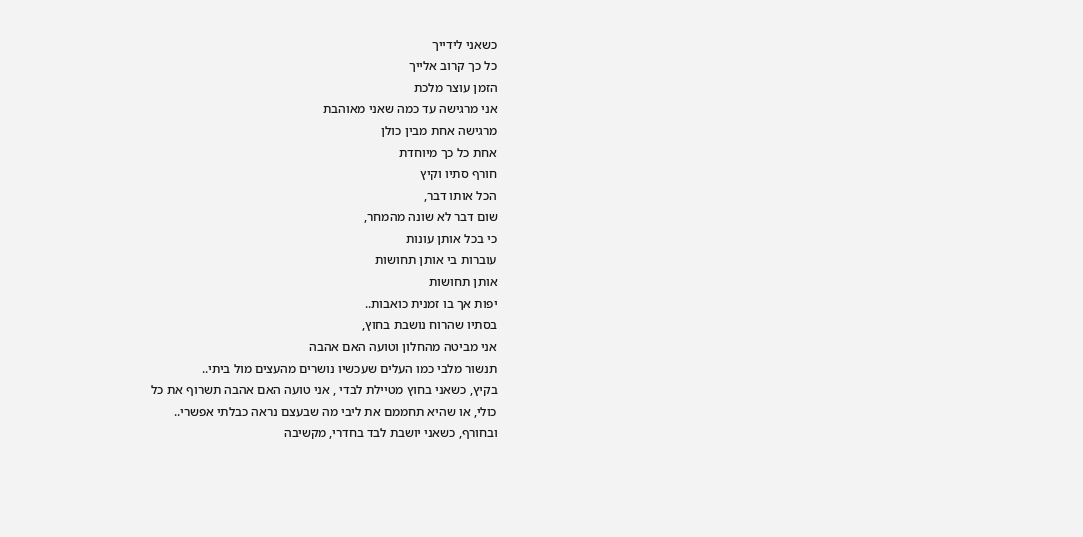כשאני לידייך
כל כך קרוב אלייך
הזמן עוצר מלכת
אני מרגישה עד כמה שאני מאוהבת
מרגישה אחת מבין כולן
אחת כל כך מיוחדת
חורף סתיו וקיץ
הכל אותו דבר,
שום דבר לא שונה מהמחר,
כי בכל אותן עונות
עוברות בי אותן תחושות
אותן תחושות
יפות אך בו זמנית כואבות..
בסתיו שהרוח נושבת בחוץ,
אני מביטה מהחלון וטועה האם אהבה
תנשור מלבי כמו העלים שעכשיו נושרים מהעצים מול ביתי..
בקיץ, כשאני בחוץ מטיילת לבדי , אני טועה האם אהבה תשרוף את כל
כולי, או שהיא תחממם את ליבי מה שבעצם נראה כבלתי אפשרי..
ובחורף, כשאני יושבת לבד בחדרי, מקשיבה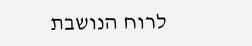לרוח הנושבת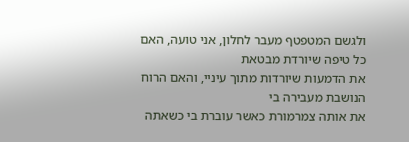ולגשם המטפטף מעבר לחלון, אני טועה, האם כל טיפה שיורדת מבטאת
את הדמעות שיורדות מתוך עיניי, והאם הרוח הנושבת מעבירה בי
את אותה צמרמורת כאשר עוברת בי כשאתה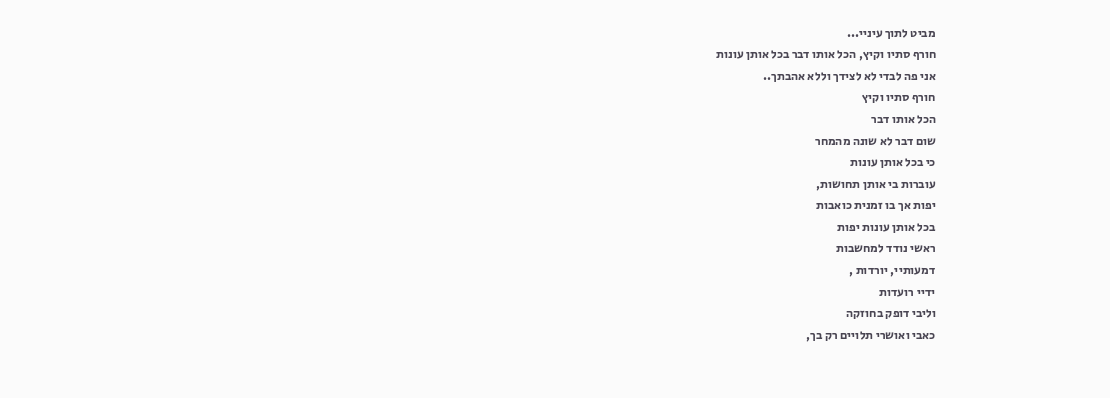מביט לתוך עיניי...
חורף סתיו וקיץ, הכל אותו דבר בכל אותן עונות
אני פה לבדי לא לצידך וללא אהבתך..
חורף סתיו וקיץ
הכל אותו דבר
שום דבר לא שונה מהמחר
כי בכל אותן עונות
עוברות בי אותן תחושות,
יפות אך בו זמנית כואבות
בכל אותן עונות יפות
ראשי נודד למחשבות
דמעותיי, יורדות ,
ידיי רועדות
וליבי דופק בחוזקה
כאבי ואושרי תלויים רק בך,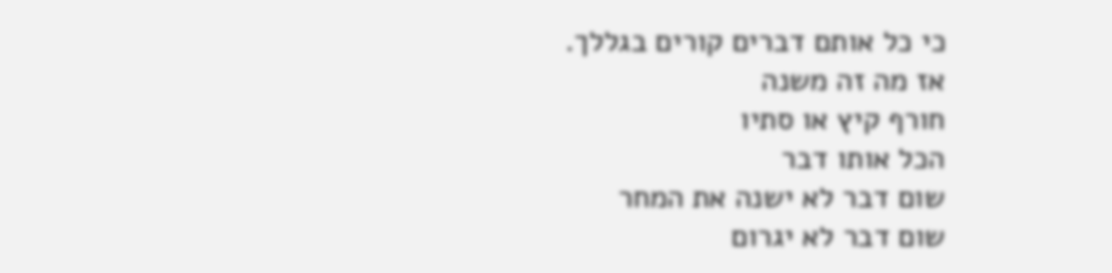כי כל אותם דברים קורים בגללך.
אז מה זה משנה
חורף קיץ או סתיו
הכל אותו דבר
שום דבר לא ישנה את המחר
שום דבר לא יגרום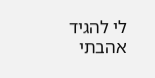לי להגיד
אהבתי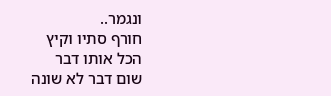ונגמר..
חורף סתיו וקיץ
הכל אותו דבר
שום דבר לא שונה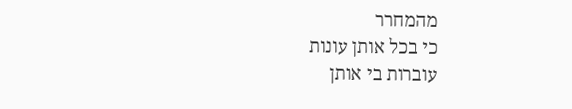מהמחרר
כי בכל אותן עונות
עוברות בי אותן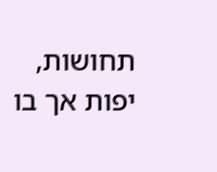תחושות,
יפות אך בו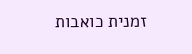זמנית כואבות